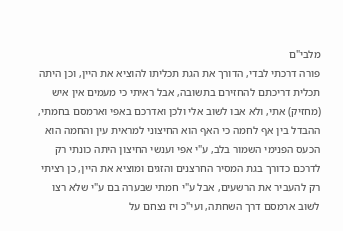מלבי"ם
פורה דרכתי לבדי, הדורך את הגת תכליתו להוציא את היין, וכן היתה תכלית דריכתם להחזירם בתשובה, אבל ראיתי כי מעמים אין איש (מחזיק) אתי, ולא אבו לשוב אלי ולכן ואדרכם באפי וארמסם בחמתי, ההבדל בין אף לחמה כי האף הוא החיצוני למראית עין והחמה הוא הכעס הפנימי השמור בלב, ע"י אפי וענשי החיצון היתה כונתי רק לדרכם כדורך בגת המסיר החרצנים והזגים ומוציא את היין, כן רציתי רק להעביר את הרשעים, אבל ע"י חמתי שבערה בם ע"י שלא רצו לשוב ארמסם דרך השחתה, ועי"כ ויז נצחם על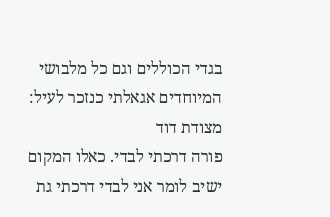בגדי הכוללים וגם כל מלבושי המיוחדים אגאלתי כנזכר לעיל:
מצודת דוד
פורה דרכתי לבדי. כאלו המקום ישיב לומר אני לבדי דרכתי גת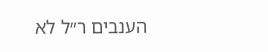הענבים ר״ל לא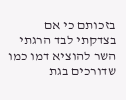בזכותם כי אם בצדקתי לבד הרגתי השר להוציא דמו כמו שדורכים בגת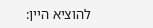להוציא היין: